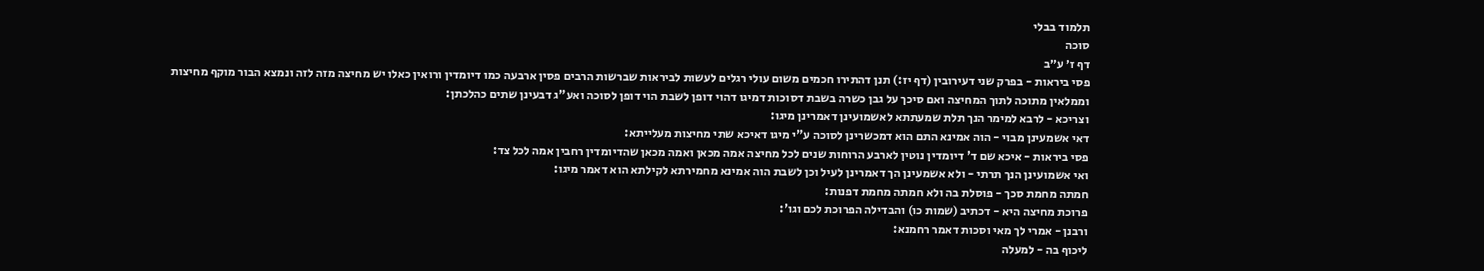תלמוד בבלי
סוכה
דף ז׳ ע״ב
פסי ביראות - בפרק שני דעירובין (דף יז:) תנן דהתירו חכמים משום עולי רגלים לעשות לביראות שברשות הרבים פסין ארבעה כמו דיומדין ורואין כאלו יש מחיצה מזה לזה ונמצא הבור מוקף מחיצות וממלאין מתוכה לתוך המחיצה ואם סיכך על גבן כשרה בשבת דסוכות דמיגו דהוי דופן לשבת הוי דופן לסוכה ואע"ג דבעינן שתים כהלכתן:
וצריכא - לרבא למימר הנך תלת שמעתתא לאשמועינן דאמרינן מיגו:
דאי אשמעינן מבוי - הוה אמינא התם הוא דמכשרינן לסוכה ע"י מיגו דאיכא שתי מחיצות מעלייתא:
פסי ביראות - איכא שם ד' דיומדין נוטין לארבע הרוחות שנים לכל מחיצה אמה מכאן ואמה מכאן שהדיומדין רחבין אמה לכל צד:
ואי אשמועינן הנך תרתי - ולא אשמעינן הך דאמרינן לעיל וכן לשבת הוה אמינא מחמירתא לקילתא הוא דאמר מיגו:
חמתה מחמת סכך - פוסלת בה ולא חמתה מחמת דפנות:
פרוכת מחיצה היא - דכתיב (שמות כו) והבדילה הפרוכת לכם וגו':
ורבנן - אמרי לך מאי וסכות דאמר רחמנא:
ליכוף בה - למעלה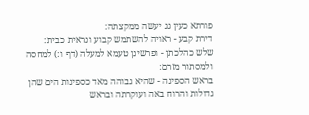פורתא כעין גג יעשה ממקצתה:
דירת קבע - ראויה להשתמש קבוע ונראית כבית:
שלש כהלכתן - ופרשינן טעמא למעלה (דף ו:) למחסה ולמסתור מזרם:
בראש הספינה - שהיא גבוהה מאד כספינות הים שהן גדולות והרוח באה ועוקרתה ובראש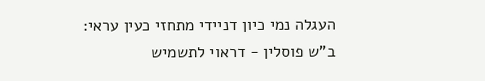העגלה נמי כיון דניידי מתחזי כעין עראי:
ב"ש פוסלין - דראוי לתשמיש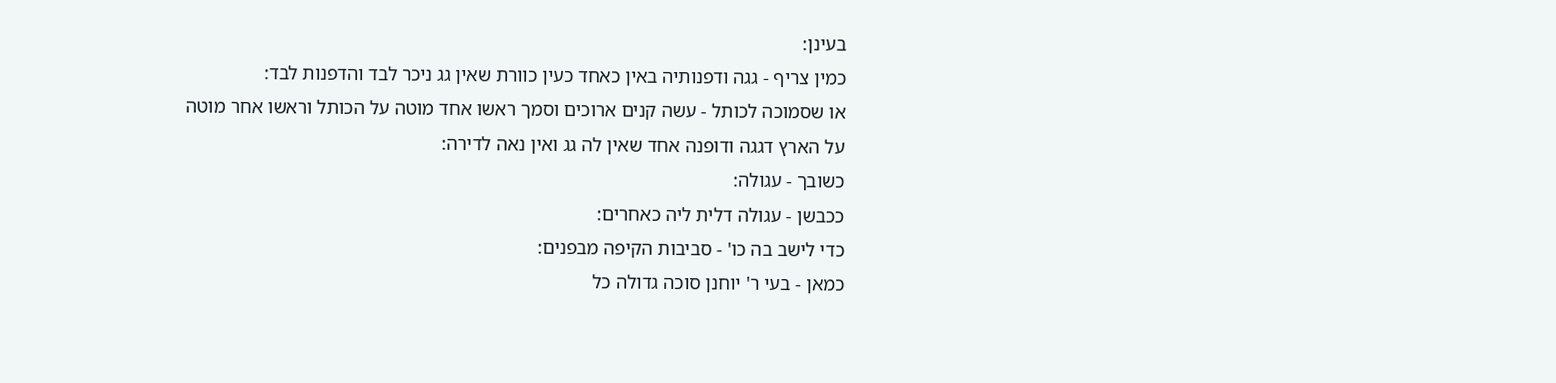בעינן:
כמין צריף - גגה ודפנותיה באין כאחד כעין כוורת שאין גג ניכר לבד והדפנות לבד:
או שסמוכה לכותל - עשה קנים ארוכים וסמך ראשו אחד מוטה על הכותל וראשו אחר מוטה על הארץ דגגה ודופנה אחד שאין לה גג ואין נאה לדירה:
כשובך - עגולה:
ככבשן - עגולה דלית ליה כאחרים:
כדי לישב בה כו' - סביבות הקיפה מבפנים:
כמאן - בעי ר' יוחנן סוכה גדולה כל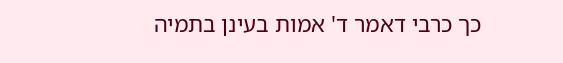כך כרבי דאמר ד' אמות בעינן בתמיה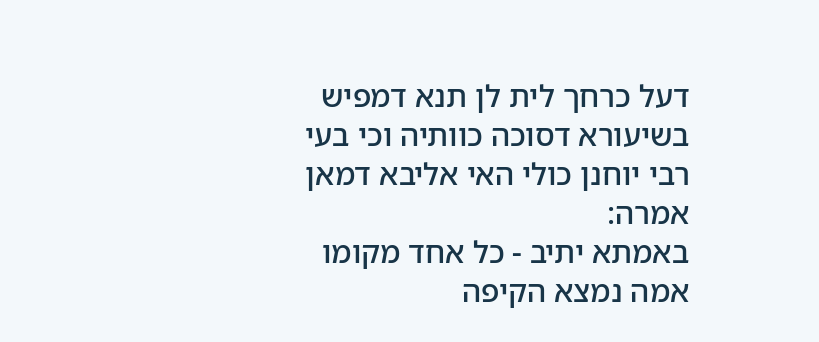דעל כרחך לית לן תנא דמפיש בשיעורא דסוכה כוותיה וכי בעי רבי יוחנן כולי האי אליבא דמאן אמרה:
באמתא יתיב - כל אחד מקומו אמה נמצא הקיפה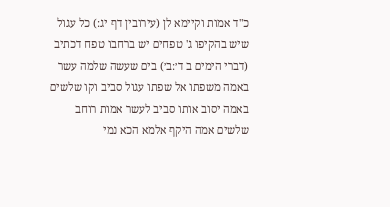כ"ד אמות וקיימא לן (עירובין דף יג:) כל עגול שיש בהקיפו ג' טפחים יש ברחבו טפח דכתיב (דברי הימים ב ד׳:ב׳) בים שעשה שלמה עשר באמה משפתו אל שפתו עגול סביב וקו שלשים באמה יסוב אותו סביב לעשר אמות רוחב שלשים אמה היקף אלמא הכא נמי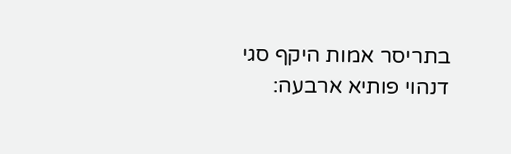בתריסר אמות היקף סגי דנהוי פותיא ארבעה: